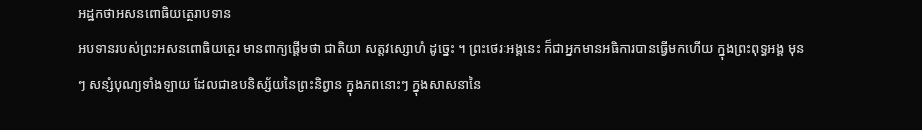អដ្ឋកថាអសនពោធិយត្ថេរាបទាន
អបទានរបស់ព្រះអសនពោធិយត្ថេរ មានពាក្យផ្តើមថា ជាតិយា សត្តវស្សោហំ ដូច្នេះ ។ ព្រះថេរៈអង្គនេះ ក៏ជាអ្នកមានអធិការបានធ្វើមកហើយ ក្នុងព្រះពុទ្ធអង្គ មុនៗ សន្សំបុណ្យទាំងឡាយ ដែលជាឧបនិស្ស័យនៃព្រះនិព្វាន ក្នុងភពនោះៗ ក្នុងសាសនានៃ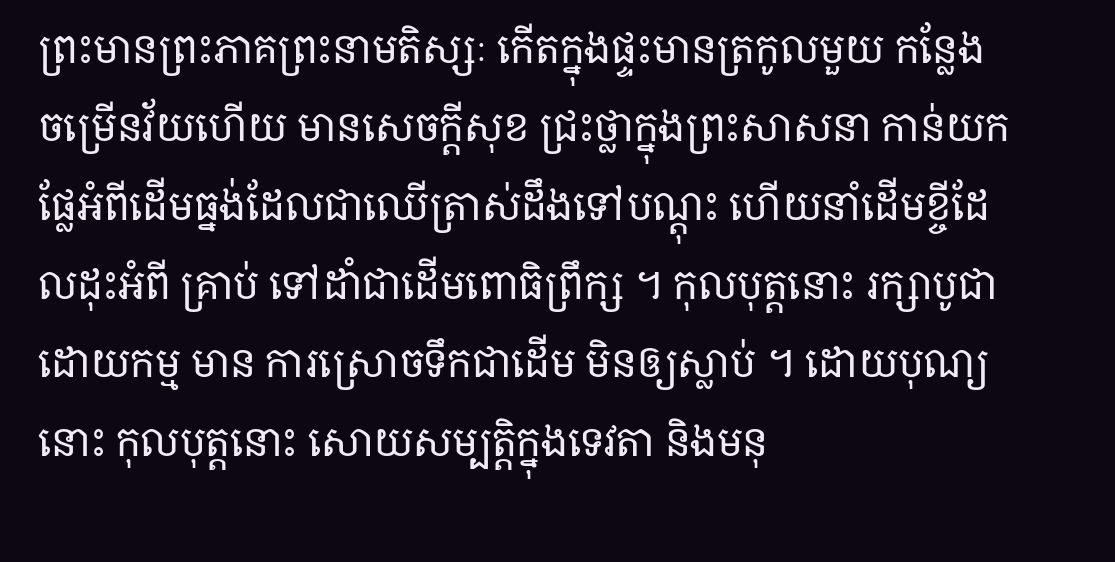ព្រះមានព្រះភាគព្រះនាមតិស្សៈ កើតក្នុងផ្ទះមានត្រកូលមួយ កន្លែង ចម្រើនវ័យហើយ មានសេចក្តីសុខ ជ្រះថ្លាក្នុងព្រះសាសនា កាន់យក ផ្លែអំពីដើមធ្នង់ដែលជាឈើត្រាស់ដឹងទៅបណ្តុះ ហើយនាំដើមខ្ចីដែលដុះអំពី គ្រាប់ ទៅដាំជាដើមពោធិព្រឹក្ស ។ កុលបុត្តនោះ រក្សាបូជាដោយកម្ម មាន ការស្រោចទឹកជាដើម មិនឲ្យស្លាប់ ។ ដោយបុណ្យនោះ កុលបុត្តនោះ សោយសម្បត្តិក្នុងទេវតា និងមនុ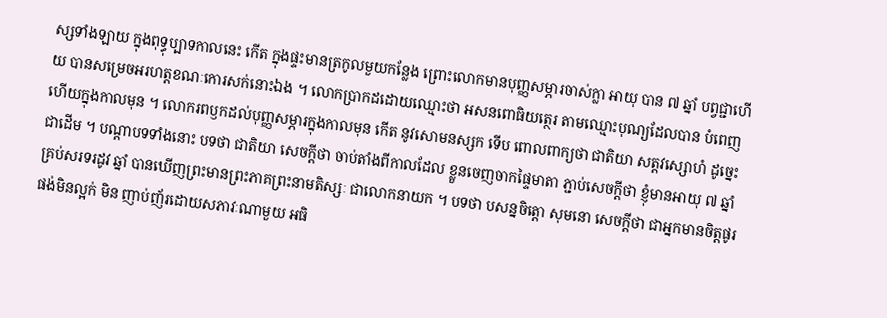ស្សទាំងឡាយ ក្នុងពុទ្ធុប្បាទកាលនេះ កើត ក្នុងផ្ទះមានត្រកូលមួយកន្លែង ព្រោះលោកមានបុញ្ញសម្ភារចាស់ក្លា អាយុ បាន ៧ ឆ្នាំ បព្វជ្ជាហើយ បានសម្រេចអរហត្តខណៈកោរសក់នោះឯង ។ លោកប្រាកដដោយឈ្មោះថា អសនពោធិយត្ថេរ តាមឈ្មោះបុណ្យដែលបាន បំពេញហើយក្នុងកាលមុន ។ លោករពឫកដល់បុញ្ញសម្ភារក្នុងកាលមុន កើត នូវសោមនស្សក ទើប ពោលពាក្យថា ជាតិយា សត្តវស្សោហំ ដូច្នេះជាដើម ។ បណ្តាបទទាំងនោះ បទថា ជាតិយា សេចក្តីថា ចាប់តាំងពីកាលដែល ខ្លួនចេញចាកផ្ទៃមាតា ភ្ជាប់សេចក្តីថា ខ្ញុំមានអាយុ ៧ ឆ្នាំ គ្រប់សរទរដូវ ឆ្នាំ បានឃើញព្រះមានព្រះភាគព្រះនាមតិស្សៈ ជាលោកនាយក ។ បទថា បសន្នចិត្តោ សុមនោ សេចក្តីថា ជាអ្នកមានចិត្តផូរផង់មិនល្អក់ មិន ញាប់ញ័រដោយសភាវៈណាមួយ អធិ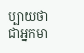ប្បាយថា ជាអ្នកមា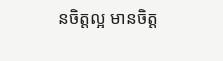នចិត្តល្អ មានចិត្ត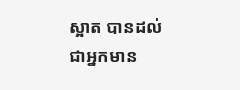ស្អាត បានដល់ ជាអ្នកមាន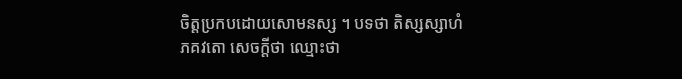ចិត្តប្រកបដោយសោមនស្ស ។ បទថា តិស្សស្សាហំ ភគវតោ សេចក្តីថា ឈ្មោះថា